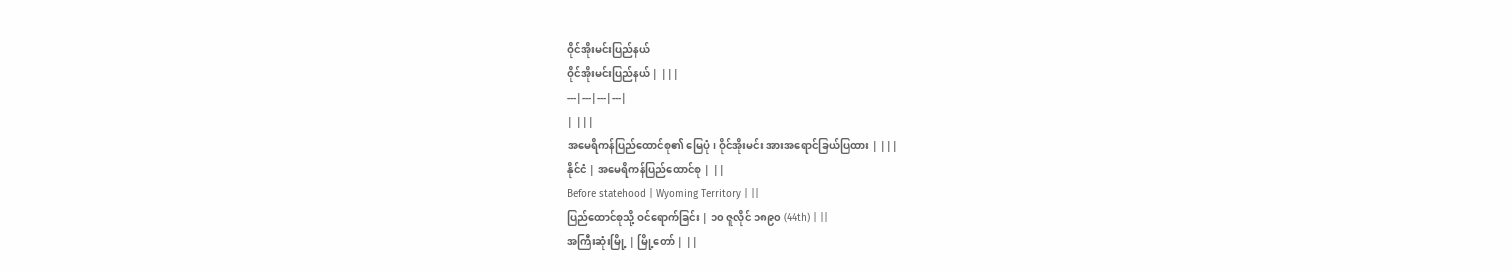ဝိုင်အိုးမင်းပြည်နယ်
ဝိုင်အိုးမင်းပြည်နယ် | |||
---|---|---|---|
| |||
အမေရိကန်ပြည်ထောင်စု၏ မြေပုံ၊ ဝိုင်အိုးမင်း အားအရောင်ခြယ်ပြထား | |||
နိုင်ငံ | အမေရိကန်ပြည်ထောင်စု | ||
Before statehood | Wyoming Territory | ||
ပြည်ထောင်စုသို့ ဝင်ရောက်ခြင်း | ၁၀ ဇူလိုင် ၁၈၉၀ (44th) | ||
အကြီးဆုံးမြို့ | မြို့တော် | ||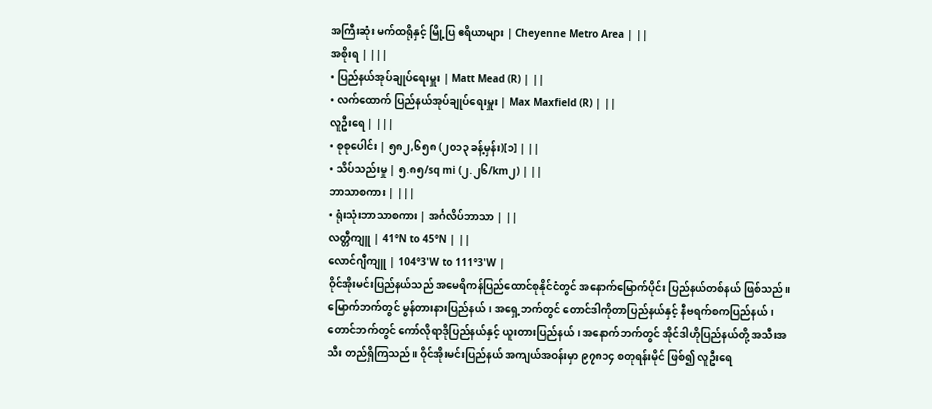အကြီးဆုံး မက်ထရိုနှင့် မြို့ပြ ဧရိယာများ | Cheyenne Metro Area | ||
အစိုးရ | |||
• ပြည်နယ်အုပ်ချုပ်ရေးမှူး | Matt Mead (R) | ||
• လက်ထောက် ပြည်နယ်အုပ်ချုပ်ရေးမှူး | Max Maxfield (R) | ||
လူဦးရေ | |||
• စုစုပေါင်း | ၅၈၂,၆၅၈ (၂၀၁၃ ခန့်မှန်း)[၁] | ||
• သိပ်သည်းမှု | ၅.၈၅/sq mi (၂.၂၆/km၂) | ||
ဘာသာစကား | |||
• ရုံးသုံးဘာသာစကား | အင်္ဂလိပ်ဘာသာ | ||
လတ္တီကျူ | 41°N to 45°N | ||
လောင်ဂျီကျူ | 104°3'W to 111°3'W |
ဝိုင်အိုးမင်းပြည်နယ်သည် အမေရိကန်ပြည်ထောင်စုနိုင်ငံတွင် အနောက်မြောက်ပိုင်း ပြည်နယ်တစ်နယ် ဖြစ်သည်။ မြောက်ဘက်တွင် မွန်တားနားပြည်နယ်၊ အရှေ့ဘက်တွင် တောင်ဒါကိုတာပြည်နယ်နှင့် နီဗရက်စကပြည်နယ်၊ တောင်ဘက်တွင် ကော်လိုရာဒိုပြည်နယ်နှင့် ယူးတားပြည်နယ်၊ အနောက်ဘက်တွင် အိုင်ဒါဟိုပြည်နယ်တို့ အသီးအသီး တည်ရှိကြသည်။ ဝိုင်အိုးမင်းပြည်နယ် အကျယ်အဝန်းမှာ ၉၇၈၁၄ စတုရန်းမိုင် ဖြစ်၍ လူဦးရေ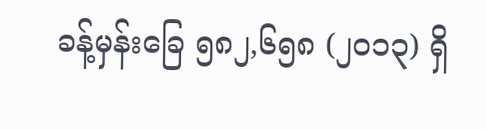ခန့်မှန်းခြေ ၅၈၂,၆၅၈ (၂၀၁၃) ရှိ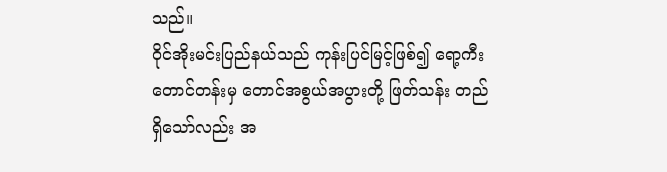သည်။
ဝိုင်အိုးမင်းပြည်နယ်သည် ကုန်းပြင်မြင့်ဖြစ်၍ ရော့ကီးတောင်တန်းမှ တောင်အစွယ်အပွားတို့ ဖြတ်သန်း တည်ရှိသော်လည်း အ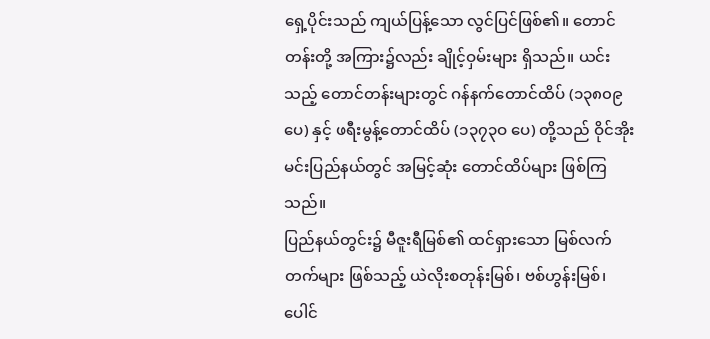ရှေ့ပိုင်းသည် ကျယ်ပြန့်သော လွင်ပြင်ဖြစ်၏။ တောင်တန်းတို့ အကြား၌လည်း ချိုင့်ဝှမ်းများ ရှိသည်။ ယင်းသည့် တောင်တန်းများတွင် ဂန်နက်တောင်ထိပ် (၁၃၈၀၉ ပေ) နှင့် ဖရီးမွန့်တောင်ထိပ် (၁၃၇၃ဝ ပေ) တို့သည် ဝိုင်အိုးမင်းပြည်နယ်တွင် အမြင့်ဆုံး တောင်ထိပ်များ ဖြစ်ကြသည်။
ပြည်နယ်တွင်း၌ မီဇူးရီမြစ်၏ ထင်ရှားသော မြစ်လက်တက်များ ဖြစ်သည့် ယဲလိုးစတုန်းမြစ်၊ ဗစ်ဟွန်းမြစ်၊ ပေါင်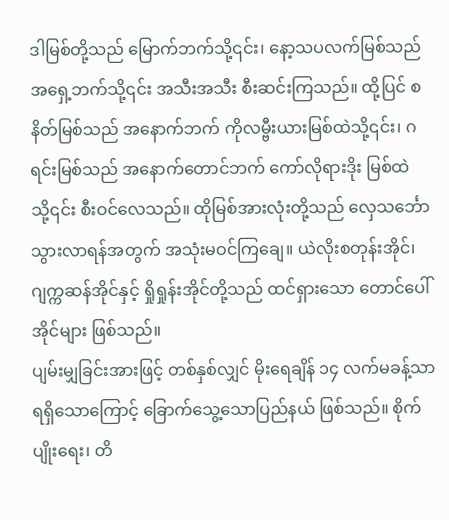ဒါမြစ်တို့သည် မြောက်ဘက်သို့၎င်း၊ နော့သပလက်မြစ်သည် အရှေ့ဘက်သို့၎င်း အသီးအသီး စီးဆင်းကြသည်။ ထို့ပြင် စနိတ်မြစ်သည် အနောက်ဘက် ကိုလမ္ဗီးယားမြစ်ထဲသို့၎င်း၊ ဂရင်းမြစ်သည် အနောက်တောင်ဘက် ကော်လိုရားဒိုး မြစ်ထဲသို့၎င်း စီးဝင်လေသည်။ ထိုမြစ်အားလုံးတို့သည် လှေသင်္ဘော သွားလာရန်အတွက် အသုံးမဝင်ကြချေ။ ယဲလိုးစတုန်းအိုင်၊ ဂျက္ကဆန်အိုင်နှင့် ရှိုရှုန်းအိုင်တို့သည် ထင်ရှားသော တောင်ပေါ်အိုင်များ ဖြစ်သည်။
ပျမ်းမျှခြင်းအားဖြင့် တစ်နှစ်လျှင် မိုးရေချိန် ၁၄ လက်မခန့်သာ ရရှိသောကြောင့် ခြောက်သွေ့သောပြည်နယ် ဖြစ်သည်။ စိုက်ပျိုးရေး၊ တိ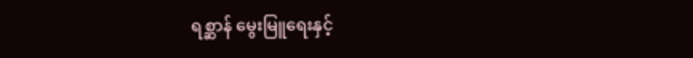ရစ္ဆာန် မွေးမြူရေးနှင့်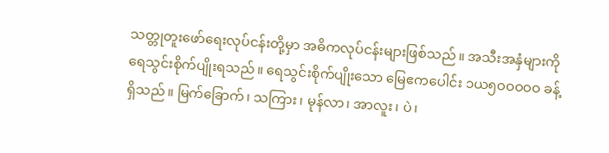သတ္တုတူးဖော်ရေးလုပ်ငန်းတို့မှာ အဓိကလုပ်ငန်းများဖြစ်သည်။ အသီးအနှံများကို ရေသွင်းစိုက်ပျိုးရသည်။ ရေသွင်းစိုက်ပျိုးသော မြေဧကပေါင်း ၁ယ၅ဝဝဝဝဝ ခန့်ရှိသည်။ မြက်ခြောက်၊ သကြား၊ မုန်လာ၊ အာလူး၊ ပဲ၊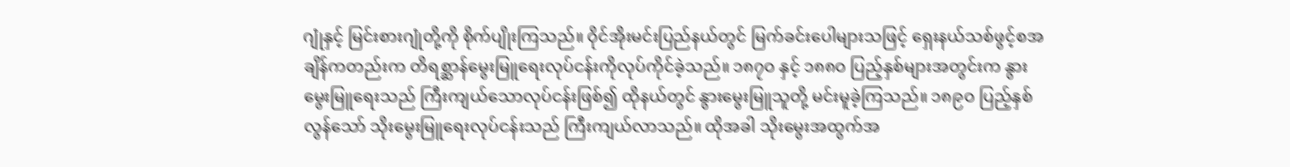ဂျုံနှင့် မြင်းစားဂျုံတို့ကို စိုက်ပျိုးကြသည်။ ဝိုင်အိုးမင်းပြည်နယ်တွင် မြက်ခင်းပေါများသဖြင့် ရှေးနယ်သစ်ဖွင့်စအချိန်ကတည်းက တိရစ္ဆာန်မွေးမြူရေးလုပ်ငန်းကိုလုပ်ကိုင်ခဲ့သည်။ ၁၈၇ဝ နှင့် ၁၈၈ဝ ပြည့်နှစ်များအတွင်းက နွားမွေးမြူရေးသည် ကြီးကျယ်သောလုပ်ငန်းဖြစ်၍ ထိုနယ်တွင် နွားမွေးမြူသူတို့ မင်းမူခဲ့ကြသည်။ ၁၈၉ဝ ပြည့်နှစ်လွန်သော် သိုးမွေးမြူရေးလုပ်ငန်းသည် ကြီးကျယ်လာသည်။ ထိုအခါ သိုးမွေးအထွက်အ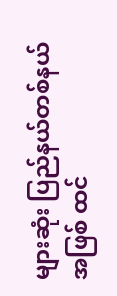များဆုံး ပြည်နယ်တစ်နယ်အဖြစ် ထင်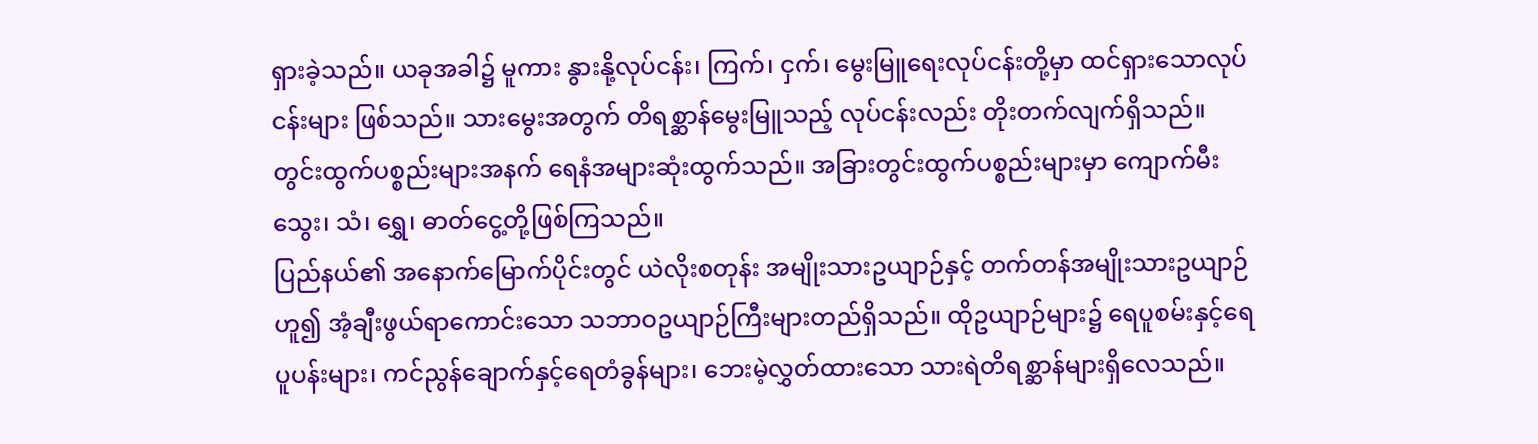ရှားခဲ့သည်။ ယခုအခါ၌ မူကား နွားနို့လုပ်ငန်း၊ ကြက်၊ ငှက်၊ မွေးမြူရေးလုပ်ငန်းတို့မှာ ထင်ရှားသောလုပ်ငန်းများ ဖြစ်သည်။ သားမွေးအတွက် တိရစ္ဆာန်မွေးမြူသည့် လုပ်ငန်းလည်း တိုးတက်လျက်ရှိသည်။ တွင်းထွက်ပစ္စည်းများအနက် ရေနံအများဆုံးထွက်သည်။ အခြားတွင်းထွက်ပစ္စည်းများမှာ ကျောက်မီးသွေး၊ သံ၊ ရွှေ၊ ဓာတ်ငွေ့တို့ဖြစ်ကြသည်။
ပြည်နယ်၏ အနောက်မြောက်ပိုင်းတွင် ယဲလိုးစတုန်း အမျိုးသားဥယျာဉ်နှင့် တက်တန်အမျိုးသားဥယျာဉ်ဟူ၍ အံ့ချီးဖွယ်ရာကောင်းသော သဘာဝဥယျာဉ်ကြီးများတည်ရှိသည်။ ထိုဥယျာဉ်များ၌ ရေပူစမ်းနှင့်ရေပူပန်းများ၊ ကင်ညွန်ချောက်နှင့်ရေတံခွန်များ၊ ဘေးမဲ့လွှတ်ထားသော သားရဲတိရစ္ဆာန်များရှိလေသည်။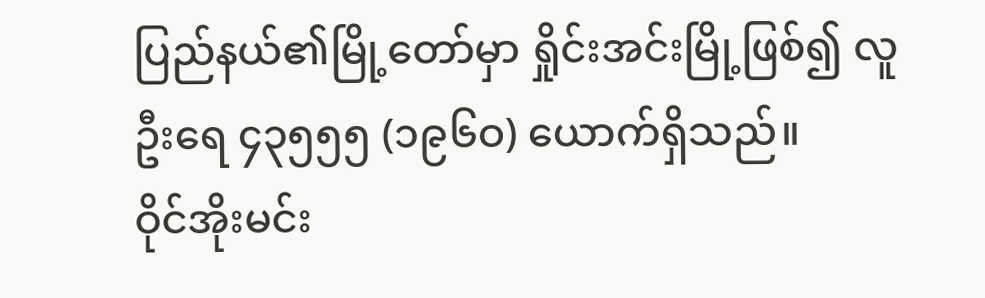ပြည်နယ်၏မြို့တော်မှာ ရှိုင်းအင်းမြို့ဖြစ်၍ လူဦးရေ ၄၃၅၅၅ (၁၉၆ဝ) ယောက်ရှိသည်။
ဝိုင်အိုးမင်း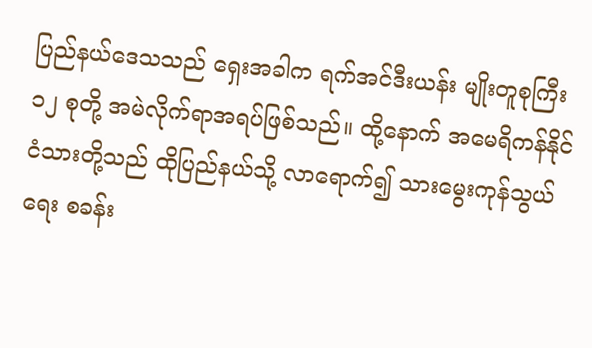ပြည်နယ်ဒေသသည် ရှေးအခါက ရက်အင်ဒီးယန်း မျိုးတူစုကြီး ၁၂ စုတို့ အမဲလိုက်ရာအရပ်ဖြစ်သည်။ ထို့နောက် အမေရိကန်နိုင်ငံသားတို့သည် ထိုပြည်နယ်သို့ လာရောက်၍ သားမွေးကုန်သွယ်ရေး စခန်း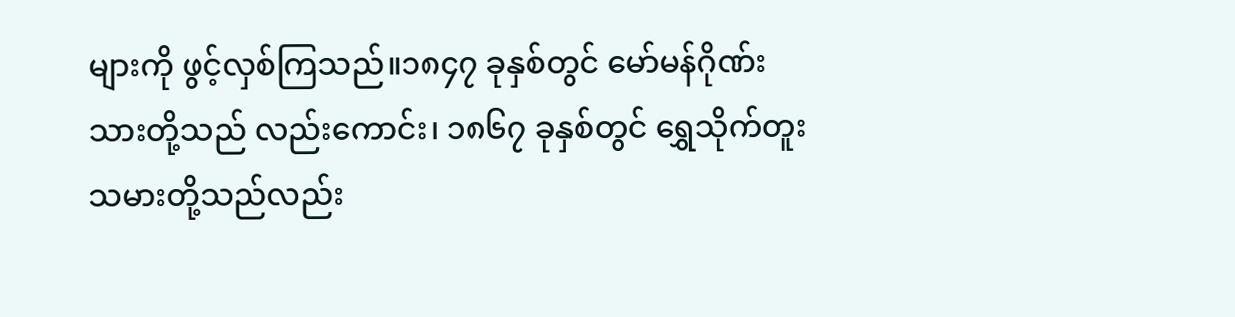များကို ဖွင့်လှစ်ကြသည်။၁၈၄၇ ခုနှစ်တွင် မော်မန်ဂိုဏ်းသားတို့သည် လည်းကောင်း၊ ၁၈၆၇ ခုနှစ်တွင် ရွှေသိုက်တူးသမားတို့သည်လည်း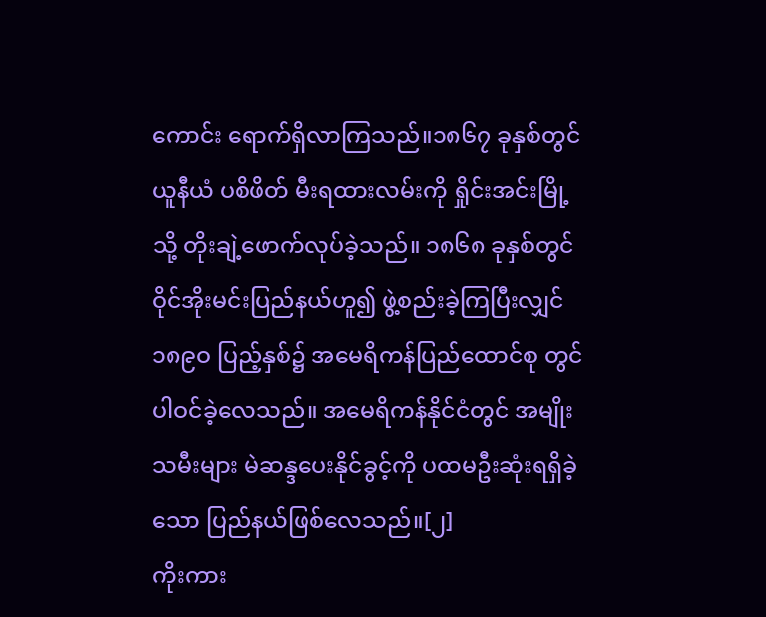ကောင်း ရောက်ရှိလာကြသည်။၁၈၆၇ ခုနှစ်တွင် ယူနီယံ ပစိဖိတ် မီးရထားလမ်းကို ရှိုင်းအင်းမြို့သို့ တိုးချဲ့ဖောက်လုပ်ခဲ့သည်။ ၁၈၆၈ ခုနှစ်တွင် ဝိုင်အိုးမင်းပြည်နယ်ဟူ၍ ဖွဲ့စည်းခဲ့ကြပြီးလျှင် ၁၈၉ဝ ပြည့်နှစ်၌ အမေရိကန်ပြည်ထောင်စု တွင်ပါဝင်ခဲ့လေသည်။ အမေရိကန်နိုင်ငံတွင် အမျိုးသမီးများ မဲဆန္ဒပေးနိုင်ခွင့်ကို ပထမဦးဆုံးရရှိခဲ့သော ပြည်နယ်ဖြစ်လေသည်။[၂]
ကိုးကား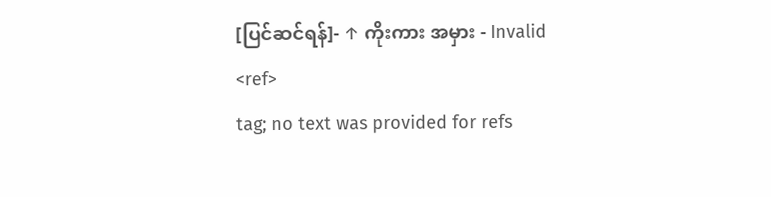[ပြင်ဆင်ရန်]- ↑ ကိုးကား အမှား - Invalid
<ref>
tag; no text was provided for refs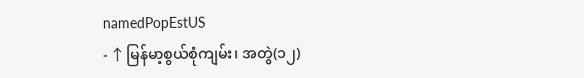namedPopEstUS
- ↑ မြန်မာ့စွယ်စုံကျမ်း၊ အတွဲ(၁၂)